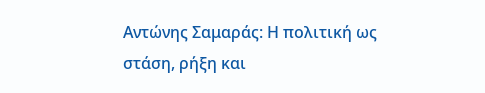Αντώνης Σαμαράς: Η πολιτική ως στάση, ρήξη και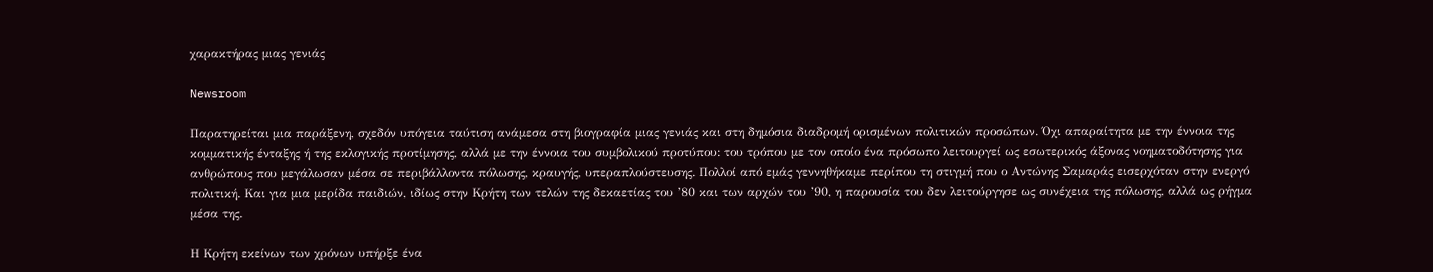χαρακτήρας μιας γενιάς

Newsroom

Παρατηρείται μια παράξενη, σχεδόν υπόγεια ταύτιση ανάμεσα στη βιογραφία μιας γενιάς και στη δημόσια διαδρομή ορισμένων πολιτικών προσώπων. Όχι απαραίτητα με την έννοια της κομματικής ένταξης ή της εκλογικής προτίμησης, αλλά με την έννοια του συμβολικού προτύπου: του τρόπου με τον οποίο ένα πρόσωπο λειτουργεί ως εσωτερικός άξονας νοηματοδότησης για ανθρώπους που μεγάλωσαν μέσα σε περιβάλλοντα πόλωσης, κραυγής, υπεραπλούστευσης. Πολλοί από εμάς γεννηθήκαμε περίπου τη στιγμή που ο Αντώνης Σαμαράς εισερχόταν στην ενεργό πολιτική. Και για μια μερίδα παιδιών, ιδίως στην Κρήτη των τελών της δεκαετίας του ’80 και των αρχών του ’90, η παρουσία του δεν λειτούργησε ως συνέχεια της πόλωσης, αλλά ως ρήγμα μέσα της.

Η Κρήτη εκείνων των χρόνων υπήρξε ένα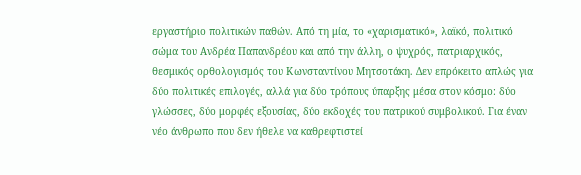εργαστήριο πολιτικών παθών. Από τη μία, το «χαρισματικό», λαϊκό, πολιτικό σώμα του Ανδρέα Παπανδρέου και από την άλλη, ο ψυχρός, πατριαρχικός, θεσμικός ορθολογισμός του Κωνσταντίνου Μητσοτάκη. Δεν επρόκειτο απλώς για δύο πολιτικές επιλογές, αλλά για δύο τρόπους ύπαρξης μέσα στον κόσμο: δύο γλώσσες, δύο μορφές εξουσίας, δύο εκδοχές του πατρικού συμβολικού. Για έναν νέο άνθρωπο που δεν ήθελε να καθρεφτιστεί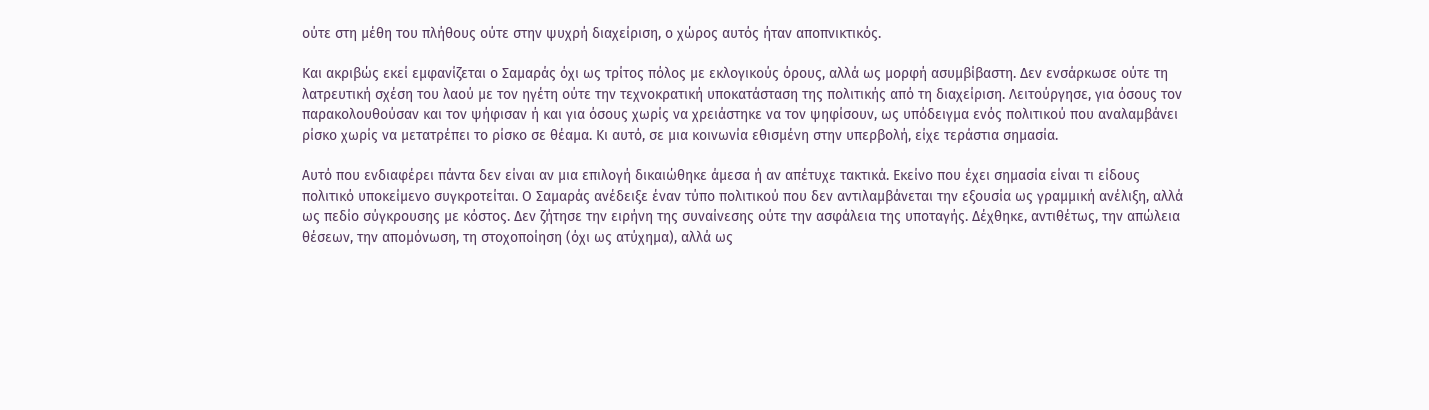ούτε στη μέθη του πλήθους ούτε στην ψυχρή διαχείριση, ο χώρος αυτός ήταν αποπνικτικός.

Και ακριβώς εκεί εμφανίζεται ο Σαμαράς όχι ως τρίτος πόλος με εκλογικούς όρους, αλλά ως μορφή ασυμβίβαστη. Δεν ενσάρκωσε ούτε τη λατρευτική σχέση του λαού με τον ηγέτη ούτε την τεχνοκρατική υποκατάσταση της πολιτικής από τη διαχείριση. Λειτούργησε, για όσους τον παρακολουθούσαν και τον ψήφισαν ή και για όσους χωρίς να χρειάστηκε να τον ψηφίσουν, ως υπόδειγμα ενός πολιτικού που αναλαμβάνει ρίσκο χωρίς να μετατρέπει το ρίσκο σε θέαμα. Κι αυτό, σε μια κοινωνία εθισμένη στην υπερβολή, είχε τεράστια σημασία.

Αυτό που ενδιαφέρει πάντα δεν είναι αν μια επιλογή δικαιώθηκε άμεσα ή αν απέτυχε τακτικά. Εκείνο που έχει σημασία είναι τι είδους πολιτικό υποκείμενο συγκροτείται. Ο Σαμαράς ανέδειξε έναν τύπο πολιτικού που δεν αντιλαμβάνεται την εξουσία ως γραμμική ανέλιξη, αλλά ως πεδίο σύγκρουσης με κόστος. Δεν ζήτησε την ειρήνη της συναίνεσης ούτε την ασφάλεια της υποταγής. Δέχθηκε, αντιθέτως, την απώλεια θέσεων, την απομόνωση, τη στοχοποίηση (όχι ως ατύχημα), αλλά ως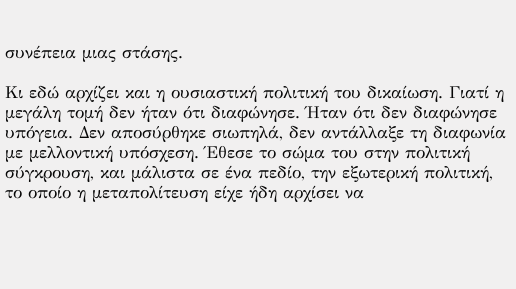συνέπεια μιας στάσης.

Κι εδώ αρχίζει και η ουσιαστική πολιτική του δικαίωση. Γιατί η μεγάλη τομή δεν ήταν ότι διαφώνησε. Ήταν ότι δεν διαφώνησε υπόγεια. Δεν αποσύρθηκε σιωπηλά, δεν αντάλλαξε τη διαφωνία με μελλοντική υπόσχεση. Έθεσε το σώμα του στην πολιτική σύγκρουση, και μάλιστα σε ένα πεδίο, την εξωτερική πολιτική, το οποίο η μεταπολίτευση είχε ήδη αρχίσει να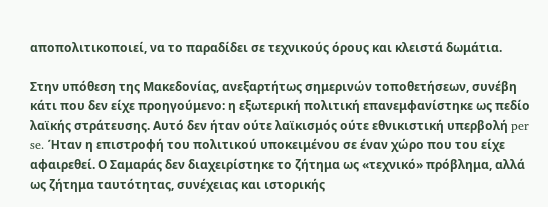αποπολιτικοποιεί, να το παραδίδει σε τεχνικούς όρους και κλειστά δωμάτια.

Στην υπόθεση της Μακεδονίας, ανεξαρτήτως σημερινών τοποθετήσεων, συνέβη κάτι που δεν είχε προηγούμενο: η εξωτερική πολιτική επανεμφανίστηκε ως πεδίο λαϊκής στράτευσης. Αυτό δεν ήταν ούτε λαϊκισμός ούτε εθνικιστική υπερβολή per se. Ήταν η επιστροφή του πολιτικού υποκειμένου σε έναν χώρο που του είχε αφαιρεθεί. Ο Σαμαράς δεν διαχειρίστηκε το ζήτημα ως «τεχνικό» πρόβλημα, αλλά ως ζήτημα ταυτότητας, συνέχειας και ιστορικής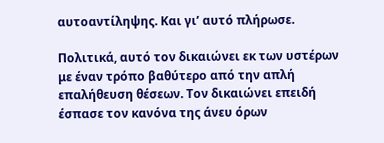αυτοαντίληψης. Και γι’ αυτό πλήρωσε.

Πολιτικά, αυτό τον δικαιώνει εκ των υστέρων με έναν τρόπο βαθύτερο από την απλή επαλήθευση θέσεων. Τον δικαιώνει επειδή έσπασε τον κανόνα της άνευ όρων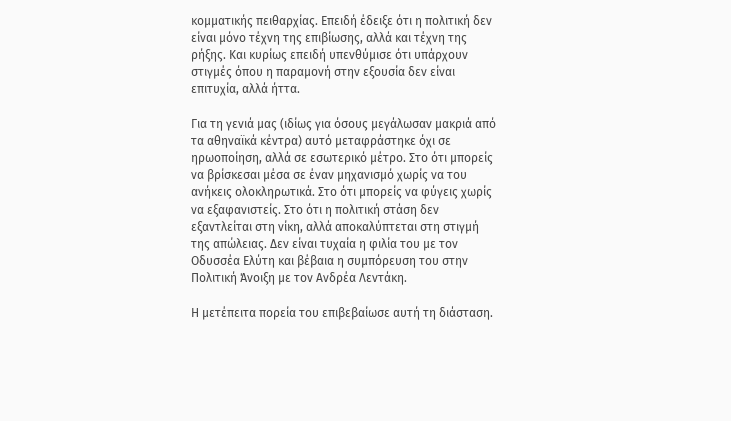κομματικής πειθαρχίας. Επειδή έδειξε ότι η πολιτική δεν είναι μόνο τέχνη της επιβίωσης, αλλά και τέχνη της ρήξης. Και κυρίως επειδή υπενθύμισε ότι υπάρχουν στιγμές όπου η παραμονή στην εξουσία δεν είναι επιτυχία, αλλά ήττα.

Για τη γενιά μας (ιδίως για όσους μεγάλωσαν μακριά από τα αθηναϊκά κέντρα) αυτό μεταφράστηκε όχι σε ηρωοποίηση, αλλά σε εσωτερικό μέτρο. Στο ότι μπορείς να βρίσκεσαι μέσα σε έναν μηχανισμό χωρίς να του ανήκεις ολοκληρωτικά. Στο ότι μπορείς να φύγεις χωρίς να εξαφανιστείς. Στο ότι η πολιτική στάση δεν εξαντλείται στη νίκη, αλλά αποκαλύπτεται στη στιγμή της απώλειας. Δεν είναι τυχαία η φιλία του με τον Οδυσσέα Ελύτη και βέβαια η συμπόρευση του στην Πολιτική Άνοιξη με τον Ανδρέα Λεντάκη.

Η μετέπειτα πορεία του επιβεβαίωσε αυτή τη διάσταση.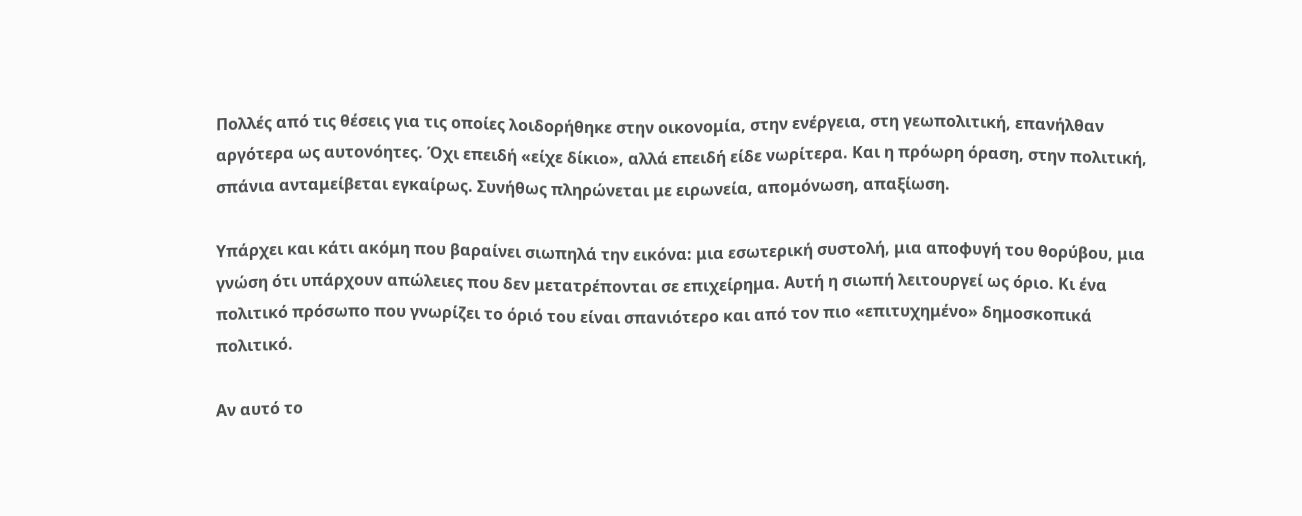Πολλές από τις θέσεις για τις οποίες λοιδορήθηκε στην οικονομία, στην ενέργεια, στη γεωπολιτική, επανήλθαν αργότερα ως αυτονόητες. Όχι επειδή «είχε δίκιο», αλλά επειδή είδε νωρίτερα. Και η πρόωρη όραση, στην πολιτική, σπάνια ανταμείβεται εγκαίρως. Συνήθως πληρώνεται με ειρωνεία, απομόνωση, απαξίωση.

Υπάρχει και κάτι ακόμη που βαραίνει σιωπηλά την εικόνα: μια εσωτερική συστολή, μια αποφυγή του θορύβου, μια γνώση ότι υπάρχουν απώλειες που δεν μετατρέπονται σε επιχείρημα. Αυτή η σιωπή λειτουργεί ως όριο. Κι ένα πολιτικό πρόσωπο που γνωρίζει το όριό του είναι σπανιότερο και από τον πιο «επιτυχημένο» δημοσκοπικά πολιτικό.

Αν αυτό το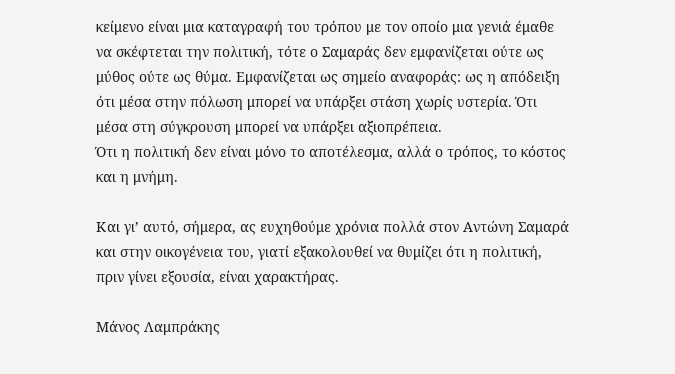κείμενο είναι μια καταγραφή του τρόπου με τον οποίο μια γενιά έμαθε να σκέφτεται την πολιτική, τότε ο Σαμαράς δεν εμφανίζεται ούτε ως μύθος ούτε ως θύμα. Εμφανίζεται ως σημείο αναφοράς: ως η απόδειξη ότι μέσα στην πόλωση μπορεί να υπάρξει στάση χωρίς υστερία. Ότι μέσα στη σύγκρουση μπορεί να υπάρξει αξιοπρέπεια.
Ότι η πολιτική δεν είναι μόνο το αποτέλεσμα, αλλά ο τρόπος, το κόστος και η μνήμη.

Και γι’ αυτό, σήμερα, ας ευχηθούμε χρόνια πολλά στον Αντώνη Σαμαρά και στην οικογένεια του, γιατί εξακολουθεί να θυμίζει ότι η πολιτική, πριν γίνει εξουσία, είναι χαρακτήρας.

Μάνος Λαμπράκης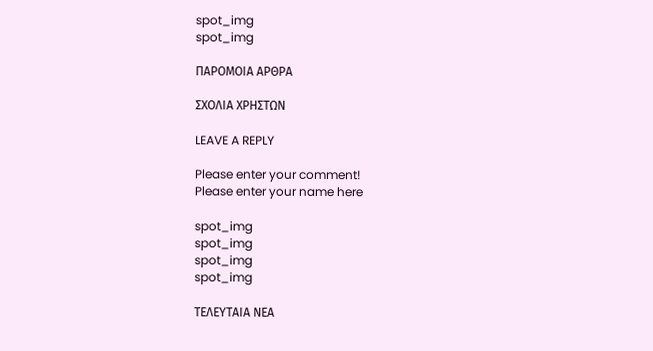spot_img
spot_img

ΠΑΡΟΜΟΙΑ ΑΡΘΡΑ

ΣΧΟΛΙΑ ΧΡΗΣΤΩΝ

LEAVE A REPLY

Please enter your comment!
Please enter your name here

spot_img
spot_img
spot_img
spot_img

ΤΕΛΕΥΤΑΙΑ ΝΕΑ